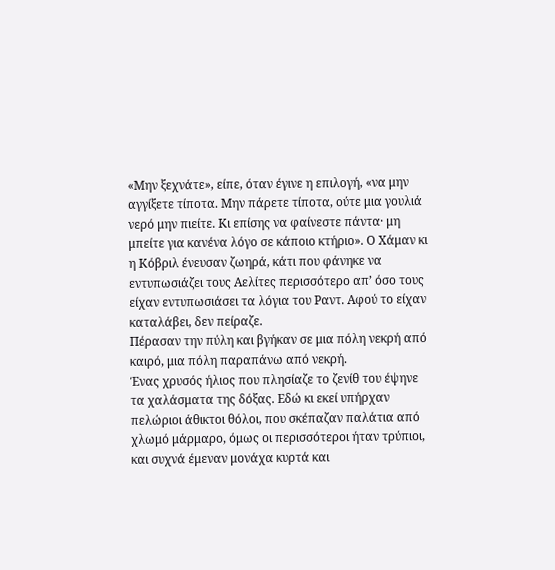«Μην ξεχνάτε», είπε, όταν έγινε η επιλογή, «να μην αγγίξετε τίποτα. Μην πάρετε τίποτα, ούτε μια γουλιά νερό μην πιείτε. Κι επίσης να φαίνεστε πάντα· μη μπείτε για κανένα λόγο σε κάποιο κτήριο». Ο Χάμαν κι η Κόβριλ ένευσαν ζωηρά, κάτι που φάνηκε να εντυπωσιάζει τους Αελίτες περισσότερο απ’ όσο τους είχαν εντυπωσιάσει τα λόγια του Ραντ. Αφού το είχαν καταλάβει, δεν πείραζε.
Πέρασαν την πύλη και βγήκαν σε μια πόλη νεκρή από καιρό, μια πόλη παραπάνω από νεκρή.
Ένας χρυσός ήλιος που πλησίαζε το ζενίθ του έψηνε τα χαλάσματα της δόξας. Εδώ κι εκεί υπήρχαν πελώριοι άθικτοι θόλοι, που σκέπαζαν παλάτια από χλωμό μάρμαρο, όμως οι περισσότεροι ήταν τρύπιοι, και συχνά έμεναν μονάχα κυρτά και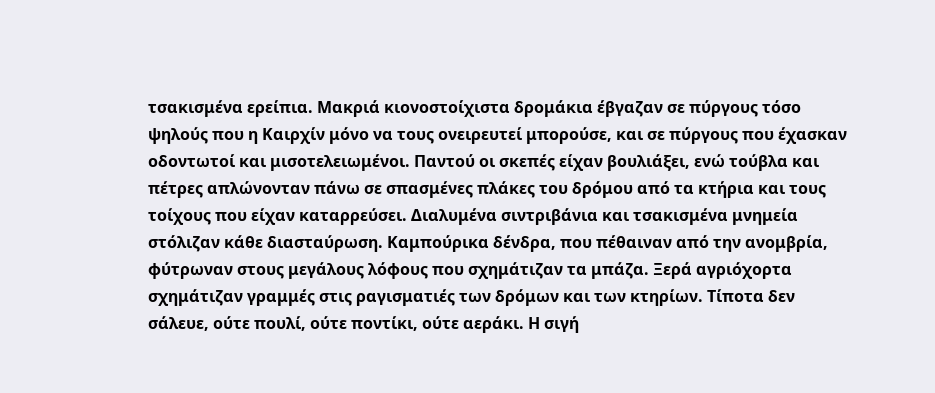τσακισμένα ερείπια. Μακριά κιονοστοίχιστα δρομάκια έβγαζαν σε πύργους τόσο ψηλούς που η Καιρχίν μόνο να τους ονειρευτεί μπορούσε, και σε πύργους που έχασκαν οδοντωτοί και μισοτελειωμένοι. Παντού οι σκεπές είχαν βουλιάξει, ενώ τούβλα και πέτρες απλώνονταν πάνω σε σπασμένες πλάκες του δρόμου από τα κτήρια και τους τοίχους που είχαν καταρρεύσει. Διαλυμένα σιντριβάνια και τσακισμένα μνημεία στόλιζαν κάθε διασταύρωση. Καμπούρικα δένδρα, που πέθαιναν από την ανομβρία, φύτρωναν στους μεγάλους λόφους που σχημάτιζαν τα μπάζα. Ξερά αγριόχορτα σχημάτιζαν γραμμές στις ραγισματιές των δρόμων και των κτηρίων. Τίποτα δεν σάλευε, ούτε πουλί, ούτε ποντίκι, ούτε αεράκι. Η σιγή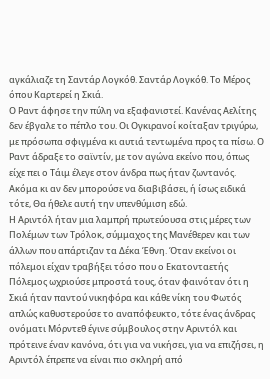αγκάλιαζε τη Σαντάρ Λογκόθ. Σαντάρ Λογκόθ. Το Μέρος όπου Καρτερεί η Σκιά.
Ο Ραντ άφησε την πύλη να εξαφανιστεί. Κανένας Αελίτης δεν έβγαλε το πέπλο του. Οι Ογκιρανοί κοίταξαν τριγύρω, με πρόσωπα σφιγμένα κι αυτιά τεντωμένα προς τα πίσω. Ο Ραντ άδραξε το σαϊντίν, με τον αγώνα εκείνο που, όπως είχε πει ο Τάιμ έλεγε στον άνδρα πως ήταν ζωντανός. Ακόμα κι αν δεν μπορούσε να διαβιβάσει, ή ίσως ειδικά τότε, Θα ήθελε αυτή την υπενθύμιση εδώ.
Η Αριντόλ ήταν μια λαμπρή πρωτεύουσα στις μέρες των Πολέμων των Τρόλοκ, σύμμαχος της Μανέθερεν και των άλλων που απάρτιζαν τα Δέκα Έθνη. Όταν εκείνοι οι πόλεμοι είχαν τραβήξει τόσο που ο Εκατονταετής Πόλεμος ωχριούσε μπροστά τους, όταν φαινόταν ότι η Σκιά ήταν παντού νικηφόρα και κάθε νίκη του Φωτός απλώς καθυστερούσε το αναπόφευκτο, τότε ένας άνδρας ονόματι Μόρντεθ έγινε σύμβουλος στην Αριντόλ και πρότεινε έναν κανόνα, ότι για να νικήσει, για να επιζήσει, η Αριντόλ έπρεπε να είναι πιο σκληρή από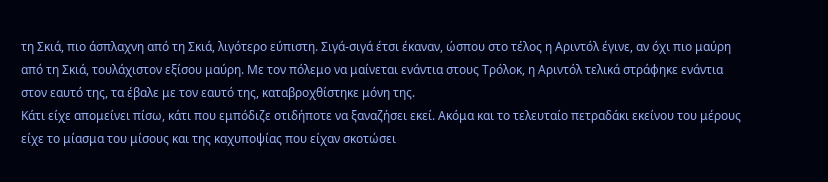τη Σκιά, πιο άσπλαχνη από τη Σκιά, λιγότερο εύπιστη. Σιγά-σιγά έτσι έκαναν, ώσπου στο τέλος η Αριντόλ έγινε, αν όχι πιο μαύρη από τη Σκιά, τουλάχιστον εξίσου μαύρη. Με τον πόλεμο να μαίνεται ενάντια στους Τρόλοκ, η Αριντόλ τελικά στράφηκε ενάντια στον εαυτό της, τα έβαλε με τον εαυτό της, καταβροχθίστηκε μόνη της.
Κάτι είχε απομείνει πίσω, κάτι που εμπόδιζε οτιδήποτε να ξαναζήσει εκεί. Ακόμα και το τελευταίο πετραδάκι εκείνου του μέρους είχε το μίασμα του μίσους και της καχυποψίας που είχαν σκοτώσει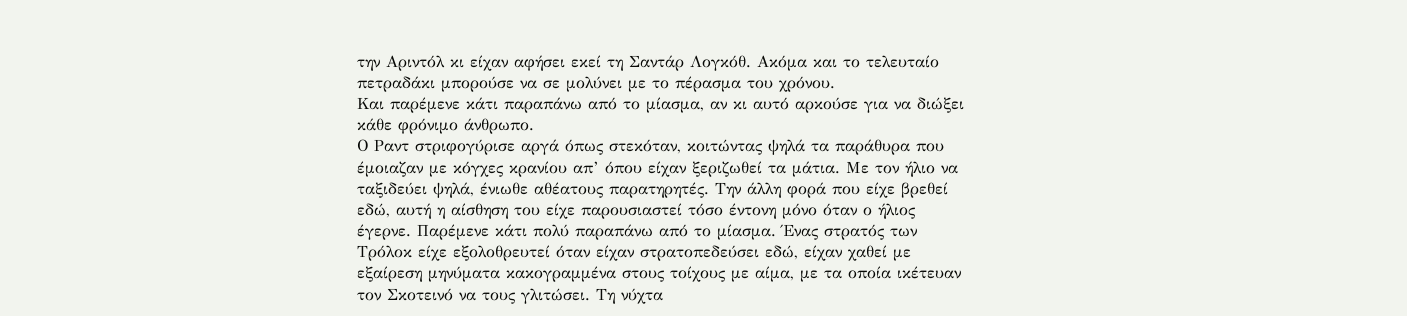την Αριντόλ κι είχαν αφήσει εκεί τη Σαντάρ Λογκόθ. Ακόμα και το τελευταίο πετραδάκι μπορούσε να σε μολύνει με το πέρασμα του χρόνου.
Και παρέμενε κάτι παραπάνω από το μίασμα, αν κι αυτό αρκούσε για να διώξει κάθε φρόνιμο άνθρωπο.
Ο Ραντ στριφογύρισε αργά όπως στεκόταν, κοιτώντας ψηλά τα παράθυρα που έμοιαζαν με κόγχες κρανίου απ’ όπου είχαν ξεριζωθεί τα μάτια. Με τον ήλιο να ταξιδεύει ψηλά, ένιωθε αθέατους παρατηρητές. Την άλλη φορά που είχε βρεθεί εδώ, αυτή η αίσθηση του είχε παρουσιαστεί τόσο έντονη μόνο όταν ο ήλιος έγερνε. Παρέμενε κάτι πολύ παραπάνω από το μίασμα. Ένας στρατός των Τρόλοκ είχε εξολοθρευτεί όταν είχαν στρατοπεδεύσει εδώ, είχαν χαθεί με εξαίρεση μηνύματα κακογραμμένα στους τοίχους με αίμα, με τα οποία ικέτευαν τον Σκοτεινό να τους γλιτώσει. Τη νύχτα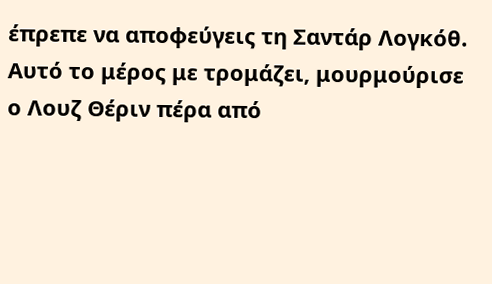έπρεπε να αποφεύγεις τη Σαντάρ Λογκόθ.
Αυτό το μέρος με τρομάζει, μουρμούρισε ο Λουζ Θέριν πέρα από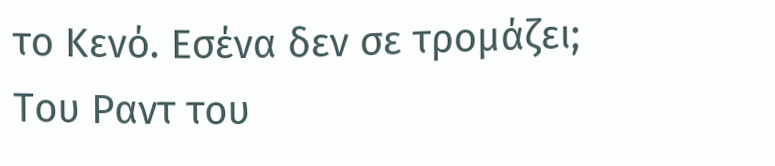το Κενό. Εσένα δεν σε τρομάζει;
Του Ραντ του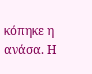κόπηκε η ανάσα. Η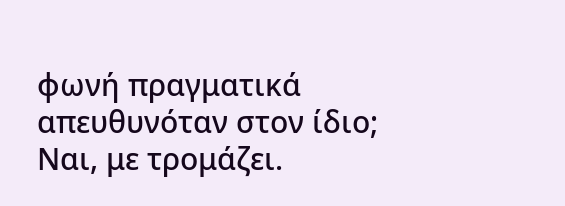φωνή πραγματικά απευθυνόταν στον ίδιο; Ναι, με τρομάζει.